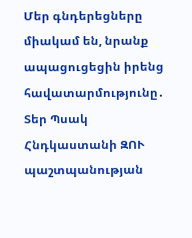Մեր գնդերեցները միակամ են, նրանք ապացուցեցին իրենց հավատարմությունը․ Տեր Պսակ Հնդկաստանի ԶՈՒ պաշտպանության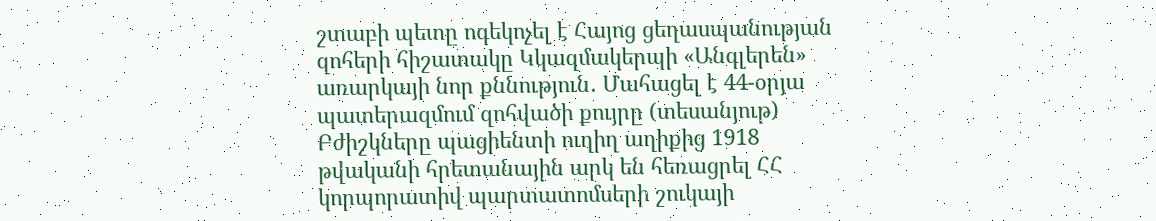շտաբի պետը ոգեկոչել է Հայոց ցեղասպանության զոհերի հիշատակը Կկազմակերպի «Անգլերեն» առարկայի նոր քննություն․ Մահացել է 44-օրյա պատերազմում զոհվածի քույրը (տեսանյութ) Բժիշկները պացիենտի ուղիղ աղիքից 1918 թվականի հրետանային արկ են հեռացրել ՀՀ կորպորատիվ պարտատոմսերի շուկայի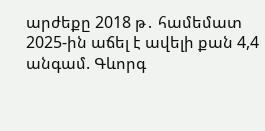արժեքը 2018 թ․ համեմատ 2025-ին աճել է ավելի քան 4,4 անգամ. Գևորգ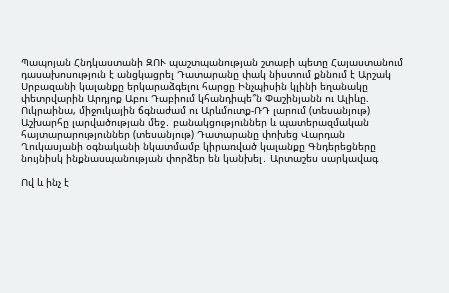Պապոյան Հնդկաստանի ԶՈՒ պաշտպանության շտաբի պետը Հայաստանում դասախոսություն է անցկացրել Դատարանը փակ նիստում քննում է Արշակ Սրբազանի կալանքը երկարաձգելու հարցը Ինչպիսին կլինի եղանակը փետրվարին Արդյոք Աբու Դաբիում կհանդիպե՞ն Փաշինյանն ու Ալիևը. Ուկրաինա, միջուկային ճգնաժամ ու Արևմուտք-ՌԴ լարում (տեսանյութ) Աշխարհը լարվածության մեջ․ բանակցություններ և պատերազմական հայտարարություններ (տեսանյութ) Դատարանը փոխեց Վարդան Ղուկասյանի օգնականի նկատմամբ կիրառված կալանքը Գնդերեցները նույնիսկ ինքնասպանության փորձեր են կանխել․ Արտաշես սարկավագ

Ով և ինչ է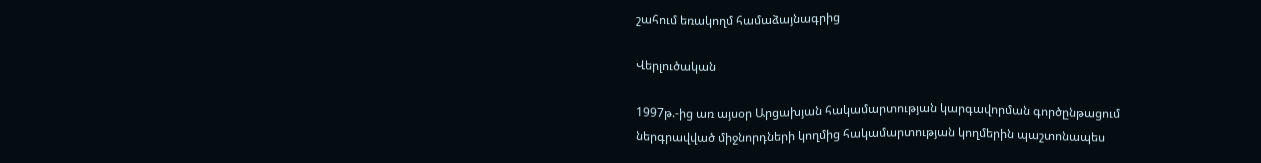շահում եռակողմ համաձայնագրից

Վերլուծական

1997թ.-ից առ այսօր Արցախյան հակամարտության կարգավորման գործընթացում ներգրավված միջնորդների կողմից հակամարտության կողմերին պաշտոնապես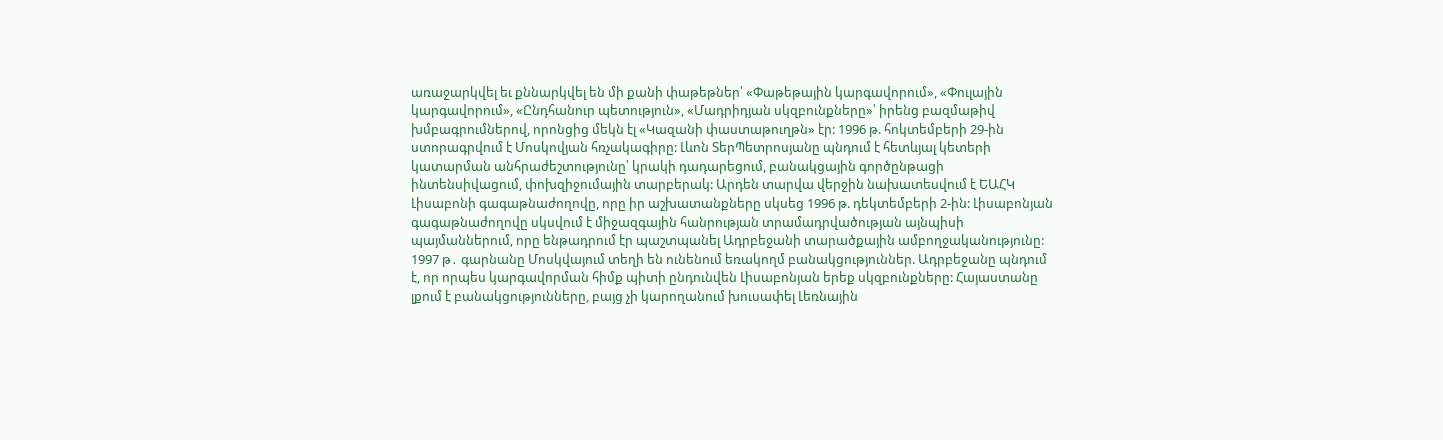առաջարկվել եւ քննարկվել են մի քանի փաթեթներ՝ «Փաթեթային կարգավորում», «Փուլային կարգավորում», «Ընդհանուր պետություն», «Մադրիդյան սկզբունքները»՝ իրենց բազմաթիվ խմբագրումներով, որոնցից մեկն էլ «Կազանի փաստաթուղթն» էր: 1996 թ. հոկտեմբերի 29-ին ստորագրվում է Մոսկովյան հռչակագիրը: Լևոն ՏերՊետրոսյանը պնդում է հետևյալ կետերի կատարման անհրաժեշտությունը՝ կրակի դադարեցում, բանակցային գործընթացի ինտենսիվացում, փոխզիջումային տարբերակ: Արդեն տարվա վերջին նախատեսվում է ԵԱՀԿ Լիսաբոնի գագաթնաժողովը, որը իր աշխատանքները սկսեց 1996 թ. դեկտեմբերի 2-ին: Լիսաբոնյան գագաթնաժողովը սկսվում է միջազգային հանրության տրամադրվածության այնպիսի պայմաններում, որը ենթադրում էր պաշտպանել Ադրբեջանի տարածքային ամբողջականությունը: 1997 թ․ գարնանը Մոսկվայում տեղի են ունենում եռակողմ բանակցություններ. Ադրբեջանը պնդում է, որ որպես կարգավորման հիմք պիտի ընդունվեն Լիսաբոնյան երեք սկզբունքները: Հայաստանը լքում է բանակցությունները, բայց չի կարողանում խուսափել Լեռնային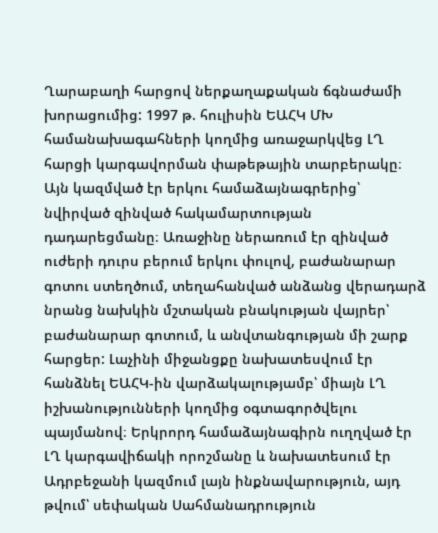Ղարաբաղի հարցով ներքաղաքական ճգնաժամի խորացումից: 1997 թ. հուլիսին ԵԱՀԿ ՄԽ համանախագահների կողմից առաջարկվեց ԼՂ հարցի կարգավորման փաթեթային տարբերակը։ Այն կազմված էր երկու համաձայնագրերից՝ նվիրված զինված հակամարտության դադարեցմանը։ Առաջինը ներառում էր զինված ուժերի դուրս բերում երկու փուլով, բաժանարար գոտու ստեղծում, տեղահանված անձանց վերադարձ նրանց նախկին մշտական բնակության վայրեր՝ բաժանարար գոտում, և անվտանգության մի շարք հարցեր: Լաչինի միջանցքը նախատեսվում էր հանձնել ԵԱՀԿ-ին վարձակալությամբ՝ միայն ԼՂ իշխանությունների կողմից օգտագործվելու պայմանով։ Երկրորդ համաձայնագիրն ուղղված էր ԼՂ կարգավիճակի որոշմանը և նախատեսում էր Ադրբեջանի կազմում լայն ինքնավարություն, այդ թվում՝ սեփական Սահմանադրություն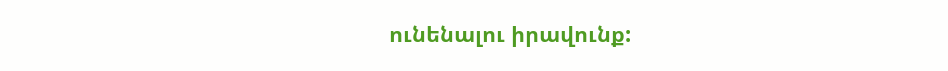ունենալու իրավունք: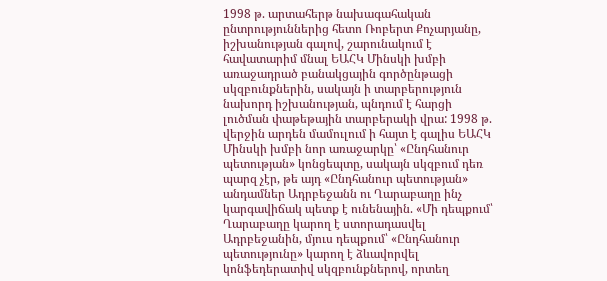1998 թ. արտահերթ նախագահական ընտրություններից հետո Ռոբերտ Քոչարյանը, իշխանության գալով, շարունակում է հավատարիմ մնալ ԵԱՀԿ Մինսկի խմբի առաջադրած բանակցային գործընթացի սկզբունքներին, սակայն ի տարբերություն նախորդ իշխանության, պնդում է հարցի լուծման փաթեթային տարբերակի վրա: 1998 թ. վերջին արդեն մամուլում ի հայտ է գալիս ԵԱՀԿ Մինսկի խմբի նոր առաջարկը՝ «Ընդհանուր պետության» կոնցեպտը, սակայն սկզբում դեռ պարզ չէր, թե այդ «Ընդհանուր պետության» անդամներ Ադրբեջանն ու Ղարաբաղը ինչ կարգավիճակ պետք է ունենային. «Մի դեպքում՝ Ղարաբաղը կարող է ստորադասվել Ադրբեջանին, մյուս դեպքում՝ «Ընդհանուր պետությունը» կարող է ձևավորվել կոնֆեդերատիվ սկզբունքներով, որտեղ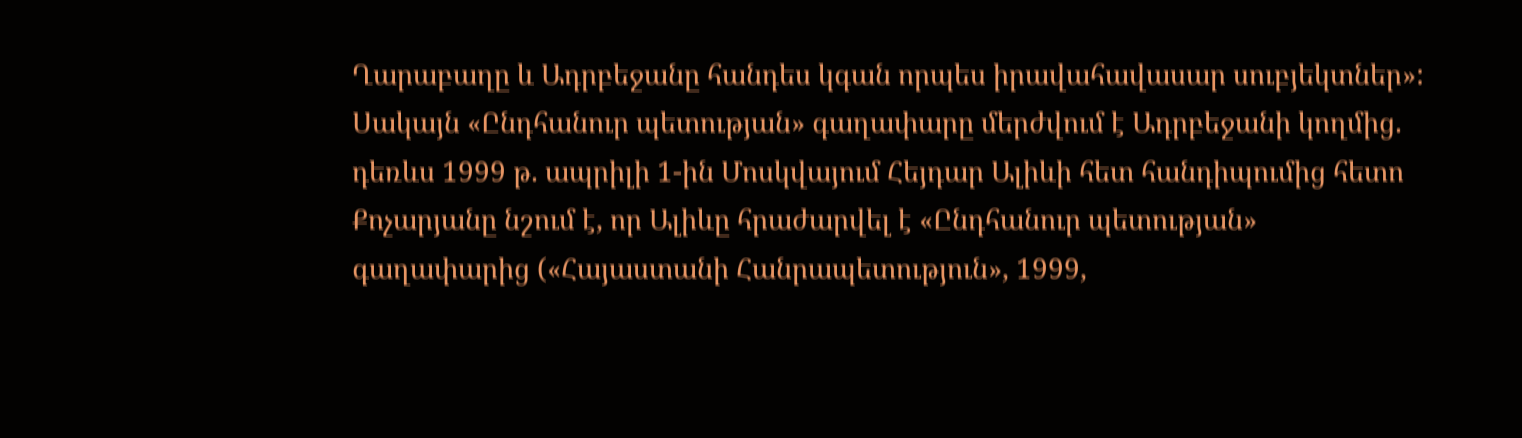Ղարաբաղը և Ադրբեջանը հանդես կգան որպես իրավահավասար սուբյեկտներ»: Սակայն «Ընդհանուր պետության» գաղափարը մերժվում է Ադրբեջանի կողմից. դեռևս 1999 թ. ապրիլի 1-ին Մոսկվայում Հեյդար Ալիևի հետ հանդիպումից հետո Քոչարյանը նշում է, որ Ալիևը հրաժարվել է «Ընդհանուր պետության» գաղափարից («Հայաստանի Հանրապետություն», 1999,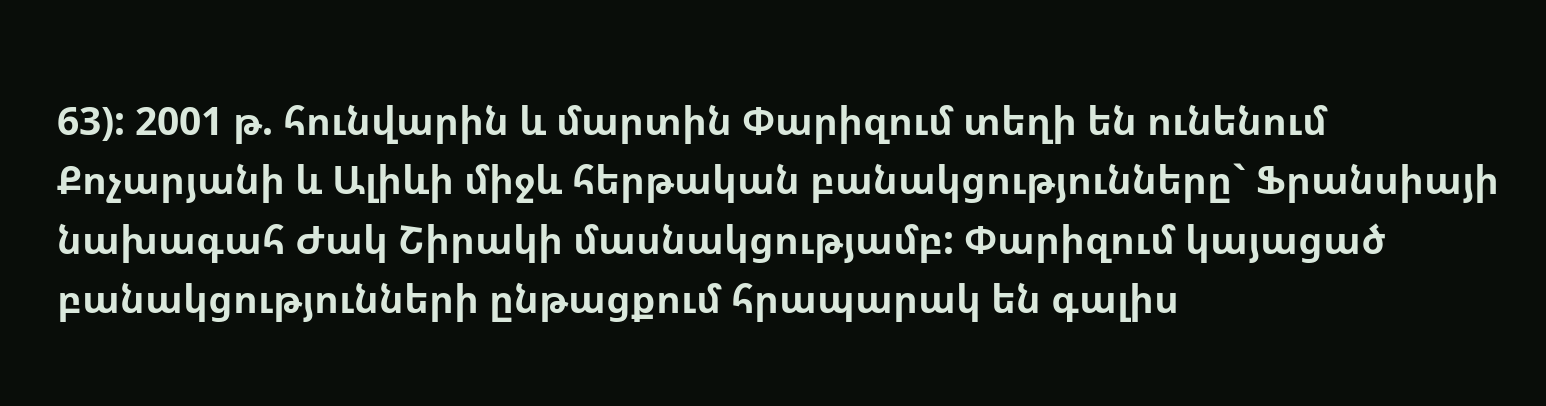63): 2001 թ. հունվարին և մարտին Փարիզում տեղի են ունենում Քոչարյանի և Ալիևի միջև հերթական բանակցությունները` Ֆրանսիայի նախագահ Ժակ Շիրակի մասնակցությամբ: Փարիզում կայացած բանակցությունների ընթացքում հրապարակ են գալիս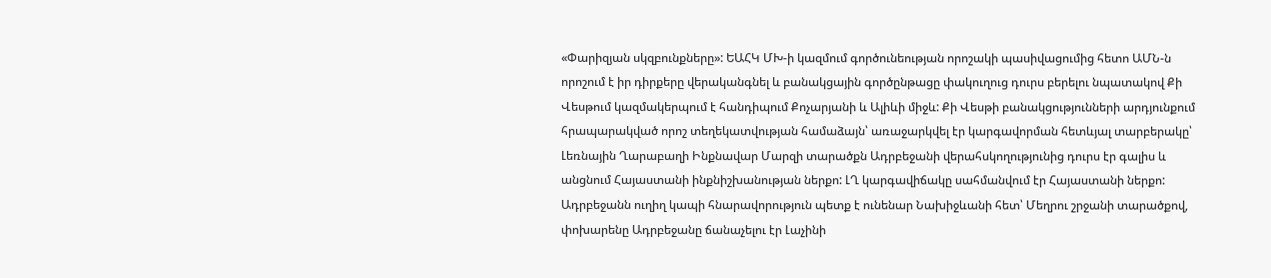«Փարիզյան սկզբունքները»: ԵԱՀԿ ՄԽ-ի կազմում գործունեության որոշակի պասիվացումից հետո ԱՄՆ-ն որոշում է իր դիրքերը վերականգնել և բանակցային գործընթացը փակուղուց դուրս բերելու նպատակով Քի Վեսթում կազմակերպում է հանդիպում Քոչարյանի և Ալիևի միջև: Քի Վեսթի բանակցությունների արդյունքում հրապարակված որոշ տեղեկատվության համաձայն՝ առաջարկվել էր կարգավորման հետևյալ տարբերակը՝ Լեռնային Ղարաբաղի Ինքնավար Մարզի տարածքն Ադրբեջանի վերահսկողությունից դուրս էր գալիս և անցնում Հայաստանի ինքնիշխանության ներքո: ԼՂ կարգավիճակը սահմանվում էր Հայաստանի ներքո: Ադրբեջանն ուղիղ կապի հնարավորություն պետք է ունենար Նախիջևանի հետ՝ Մեղրու շրջանի տարածքով, փոխարենը Ադրբեջանը ճանաչելու էր Լաչինի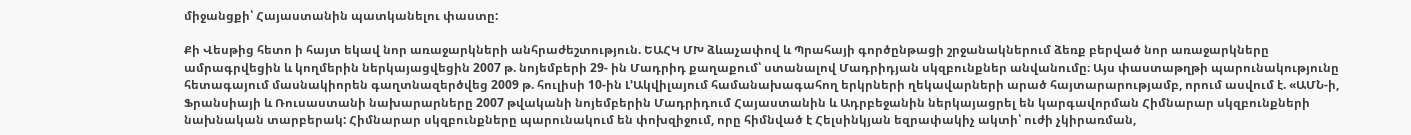միջանցքի՝ Հայաստանին պատկանելու փաստը:

Քի Վեսթից հետո ի հայտ եկավ նոր առաջարկների անհրաժեշտություն. ԵԱՀԿ ՄԽ ձևաչափով և Պրահայի գործընթացի շրջանակներում ձեռք բերված նոր առաջարկները ամրագրվեցին և կողմերին ներկայացվեցին 2007 թ. նոյեմբերի 29- ին Մադրիդ քաղաքում՝ ստանալով Մադրիդյան սկզբունքներ անվանումը։ Այս փաստաթղթի պարունակությունը հետագայում մասնակիորեն գաղտնազերծվեց 2009 թ. հուլիսի 10-ին Լ՚Ակվիլայում համանախագահող երկրների ղեկավարների արած հայտարարությամբ, որում ասվում է. «ԱՄՆ-ի, Ֆրանսիայի և Ռուսաստանի նախարարները 2007 թվականի նոյեմբերին Մադրիդում Հայաստանին և Ադրբեջանին ներկայացրել են կարգավորման Հիմնարար սկզբունքների նախնական տարբերակ: Հիմնարար սկզբունքները պարունակում են փոխզիջում, որը հիմնված է Հելսինկյան եզրափակիչ ակտի՝ ուժի չկիրառման,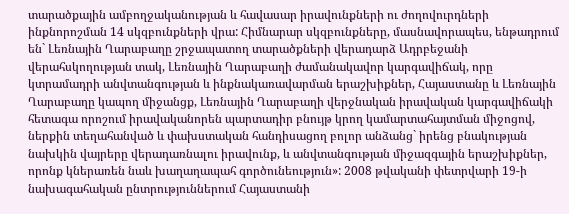տարածքային ամբողջականության և հավասար իրավունքների ու ժողովուրդների ինքնորոշման 14 սկզբունքների վրա: Հիմնարար սկզբունքները, մասնավորապես, ենթադրում են` Լեռնային Ղարաբաղը շրջապատող տարածքների վերադարձ Ադրբեջանի վերահսկողության տակ, Լեռնային Ղարաբաղի ժամանակավոր կարգավիճակ, որը կտրամադրի անվտանգության և ինքնակառավարման երաշխիքներ, Հայաստանը և Լեռնային Ղարաբաղը կապող միջանցք, Լեռնային Ղարաբաղի վերջնական իրավական կարգավիճակի հետագա որոշում իրավականորեն պարտադիր բնույթ կրող կամարտահայտման միջոցով, ներքին տեղահանված և փախստական հանդիսացող բոլոր անձանց` իրենց բնակության նախկին վայրերը վերադառնալու իրավունք, և անվտանգության միջազգային երաշխիքներ, որոնք կներառեն նաև խաղաղապահ գործունեություն»: 2008 թվականի փետրվարի 19-ի նախագահական ընտրություններում Հայաստանի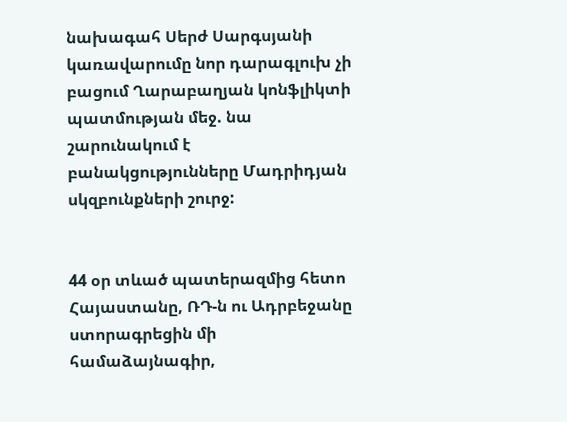նախագահ Սերժ Սարգսյանի կառավարումը նոր դարագլուխ չի բացում Ղարաբաղյան կոնֆլիկտի պատմության մեջ. նա շարունակում է բանակցությունները Մադրիդյան սկզբունքների շուրջ:


44 օր տևած պատերազմից հետո Հայաստանը, ՌԴ-ն ու Ադրբեջանը ստորագրեցին մի համաձայնագիր,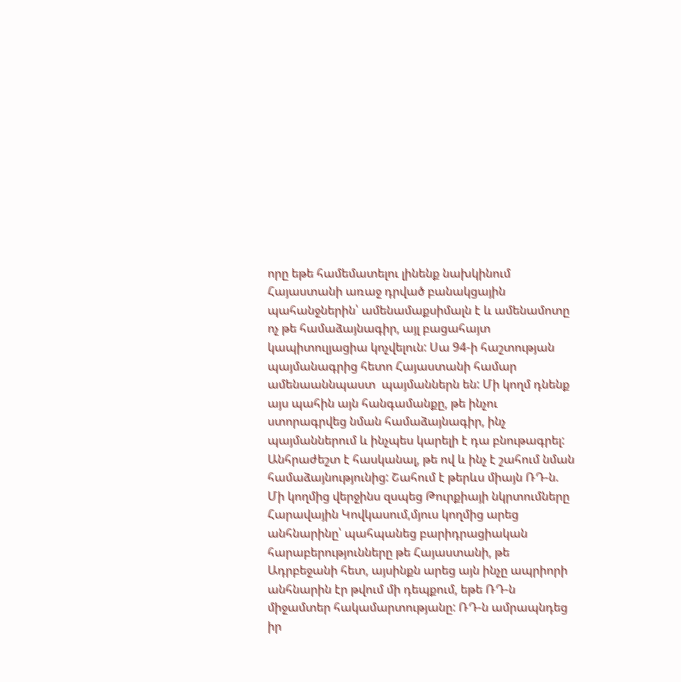որը եթե համեմատելու լինենք նախկինում Հայաստանի առաջ դրված բանակցային պահանջներին՝ ամենամաքսիմալն է և ամենամոտը ոչ թե համաձայնագիր, այլ բացահայտ կապիտուլյացիա կոչվելուն: Սա 94-ի հաշտության պայմանագրից հետո Հայաստանի համար ամենաաննպաստ  պայմաններն են: Մի կողմ դնենք այս պահին այն հանգամանքը, թե ինչու ստորագրվեց նման համաձայնագիր, ինչ պայմաններում և ինչպես կարելի է դա բնութագրել: Անհրաժեշտ է հասկանալ, թե ով և ինչ է շահում նման համաձայնությունից: Շահում է թերևս միայն ՌԴ-ն. Մի կողմից վերջինս զսպեց Թուրքիայի նկրտումները Հարավային Կովկասում,մյուս կողմից արեց անհնարինը՝ պահպանեց բարիդրացիական հարաբերությունները թե Հայաստանի, թե Ադրբեջանի հետ, այսինքն արեց այն ինչը ապրիորի անհնարին էր թվում մի դեպքում, եթե ՌԴ-ն միջամտեր հակամարտությանը: ՌԴ-ն ամրապնդեց իր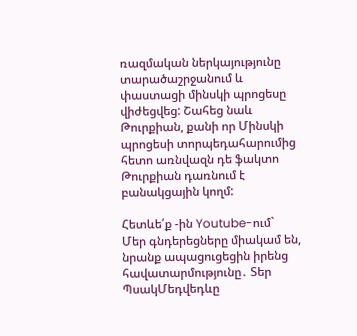ռազմական ներկայությունը տարածաշրջանում և փաստացի մինսկի պրոցեսը վիժեցվեց: Շահեց նաև Թուրքիան, քանի որ Մինսկի պրոցեսի տորպեդահարումից հետո առնվազն դե ֆակտո Թուրքիան դառնում է բանակցային կողմ:

Հետևե՛ք -ին Youtube-ում`
Մեր գնդերեցները միակամ են, նրանք ապացուցեցին իրենց հավատարմությունը․ Տեր ՊսակՄեդվեդևը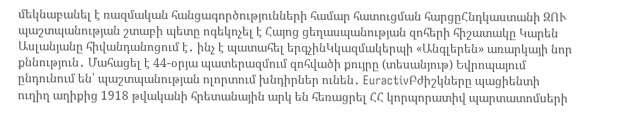մեկնաբանել է ռազմական հանցագործությունների համար հատուցման հարցըՀնդկաստանի ԶՈՒ պաշտպանության շտաբի պետը ոգեկոչել է Հայոց ցեղասպանության զոհերի հիշատակը Կարեն Ասլանյանը հիվանդանոցում է․ ինչ է պատահել երգչինԿկազմակերպի «Անգլերեն» առարկայի նոր քննություն․ Մահացել է 44-օրյա պատերազմում զոհվածի քույրը (տեսանյութ) Եվրոպայում ընդունում են՝ պաշտպանության ոլորտում խնդիրներ ունեն․ EuractivԲժիշկները պացիենտի ուղիղ աղիքից 1918 թվականի հրետանային արկ են հեռացրել ՀՀ կորպորատիվ պարտատոմսերի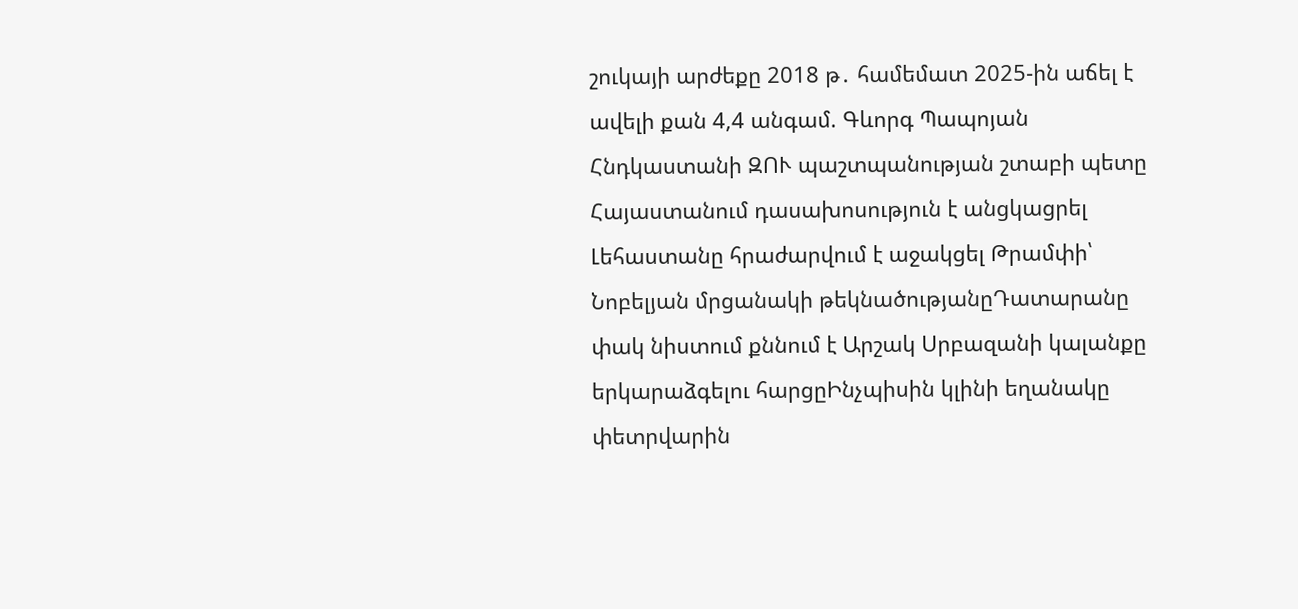շուկայի արժեքը 2018 թ․ համեմատ 2025-ին աճել է ավելի քան 4,4 անգամ. Գևորգ Պապոյան Հնդկաստանի ԶՈՒ պաշտպանության շտաբի պետը Հայաստանում դասախոսություն է անցկացրել Լեհաստանը հրաժարվում է աջակցել Թրամփի՝ Նոբելյան մրցանակի թեկնածությանըԴատարանը փակ նիստում քննում է Արշակ Սրբազանի կալանքը երկարաձգելու հարցըԻնչպիսին կլինի եղանակը փետրվարին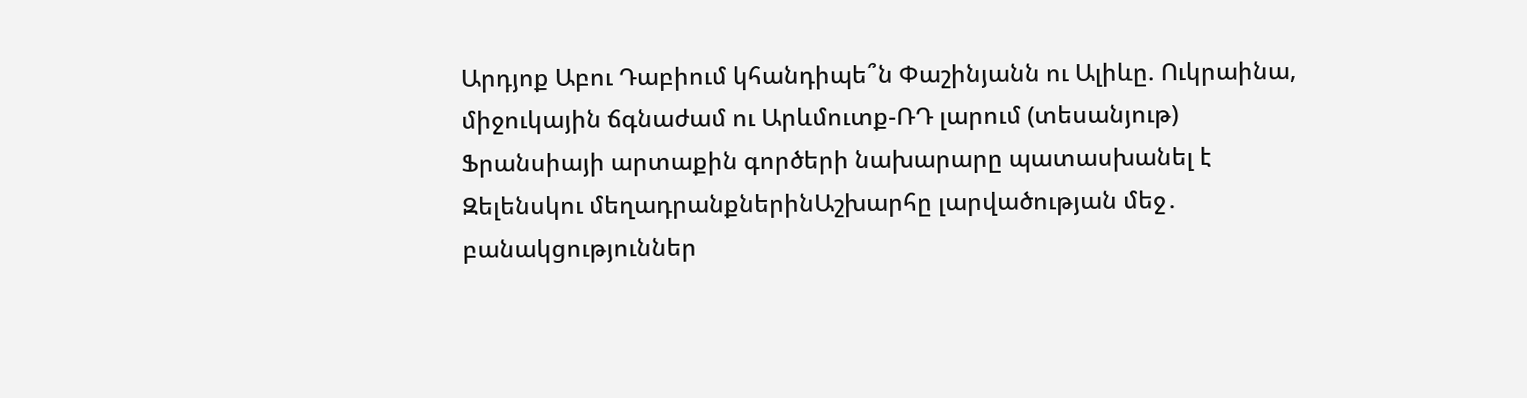Արդյոք Աբու Դաբիում կհանդիպե՞ն Փաշինյանն ու Ալիևը. Ուկրաինա, միջուկային ճգնաժամ ու Արևմուտք-ՌԴ լարում (տեսանյութ) Ֆրանսիայի արտաքին գործերի նախարարը պատասխանել է Զելենսկու մեղադրանքներինԱշխարհը լարվածության մեջ․ բանակցություններ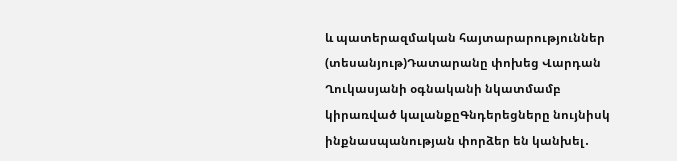և պատերազմական հայտարարություններ (տեսանյութ)Դատարանը փոխեց Վարդան Ղուկասյանի օգնականի նկատմամբ կիրառված կալանքըԳնդերեցները նույնիսկ ինքնասպանության փորձեր են կանխել․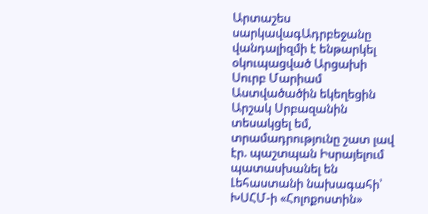Արտաշես սարկավագԱդրբեջանը վանդալիզմի է ենթարկել օկուպացված Արցախի Սուրբ Մարիամ Աստվածածին եկեղեցին Արշակ Սրբազանին տեսակցել եմ, տրամադրությունը շատ լավ էր. պաշտպան Իսրայելում պատասխանել են Լեհաստանի նախագահի՝ ԽՍՀՄ-ի «Հոլոքոստին»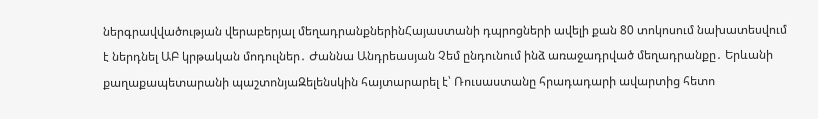ներգրավվածության վերաբերյալ մեղադրանքներինՀայաստանի դպրոցների ավելի քան 80 տոկոսում նախատեսվում է ներդնել ԱԲ կրթական մոդուլներ․ Ժաննա Անդրեասյան Չեմ ընդունում ինձ առաջադրված մեղադրանքը․ Երևանի քաղաքապետարանի պաշտոնյաԶելենսկին հայտարարել է՝ Ռուսաստանը հրադադարի ավարտից հետո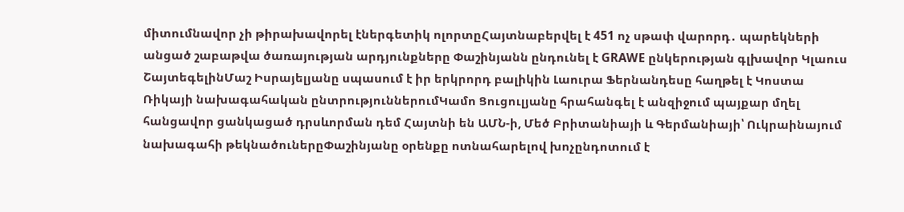միտումնավոր չի թիրախավորել էներգետիկ ոլորտըՀայտնաբերվել է 451 ոչ սթափ վարորդ․ պարեկների անցած շաբաթվա ծառայության արդյունքները Փաշինյանն ընդունել է GRAWE ընկերության գլխավոր Կլաուս ՇայտեգելինՄաշ Իսրայելյանը սպասում է իր երկրորդ բալիկին Լաուրա Ֆերնանդեսը հաղթել է Կոստա Ռիկայի նախագահական ընտրություններումԿամո Ցուցուլյանը հրահանգել է անզիջում պայքար մղել հանցավոր ցանկացած դրսևորման դեմ Հայտնի են ԱՄՆ-ի, Մեծ Բրիտանիայի և Գերմանիայի՝ Ուկրաինայում նախագահի թեկնածուներըՓաշինյանը օրենքը ոտնահարելով խոչընդոտում է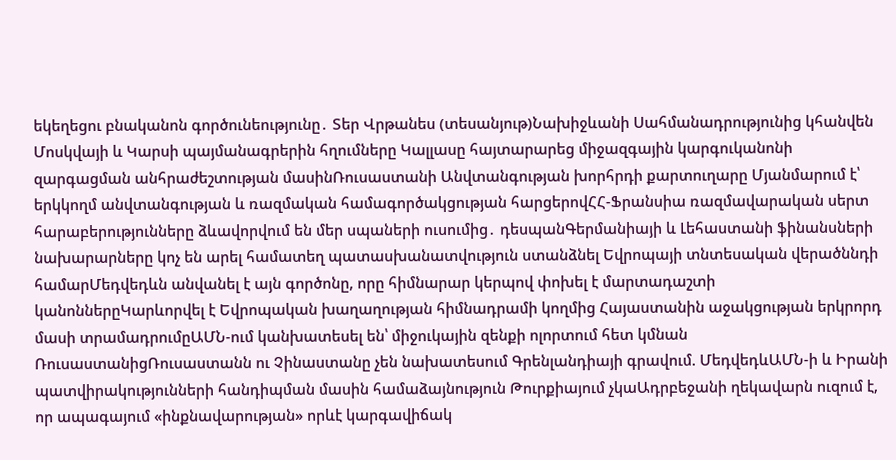եկեղեցու բնականոն գործունեությունը․ Տեր Վրթանես (տեսանյութ)Նախիջևանի Սահմանադրությունից կհանվեն Մոսկվայի և Կարսի պայմանագրերին հղումները Կալլասը հայտարարեց միջազգային կարգուկանոնի զարգացման անհրաժեշտության մասինՌուսաստանի Անվտանգության խորհրդի քարտուղարը Մյանմարում է՝ երկկողմ անվտանգության և ռազմական համագործակցության հարցերովՀՀ-Ֆրանսիա ռազմավարական սերտ հարաբերությունները ձևավորվում են մեր սպաների ուսումից․ դեսպանԳերմանիայի և Լեհաստանի ֆինանսների նախարարները կոչ են արել համատեղ պատասխանատվություն ստանձնել Եվրոպայի տնտեսական վերածննդի համարՄեդվեդևն անվանել է այն գործոնը, որը հիմնարար կերպով փոխել է մարտադաշտի կանոններըԿարևորվել է Եվրոպական խաղաղության հիմնադրամի կողմից Հայաստանին աջակցության երկրորդ մասի տրամադրումըԱՄՆ-ում կանխատեսել են՝ միջուկային զենքի ոլորտում հետ կմնան ՌուսաստանիցՌուսաստանն ու Չինաստանը չեն նախատեսում Գրենլանդիայի գրավում. ՄեդվեդևԱՄՆ-ի և Իրանի պատվիրակությունների հանդիպման մասին համաձայնություն Թուրքիայում չկաԱդրբեջանի ղեկավարն ուզում է, որ ապագայում «ինքնավարության» որևէ կարգավիճակ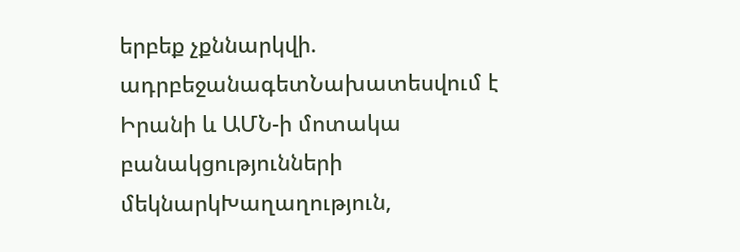երբեք չքննարկվի. ադրբեջանագետՆախատեսվում է Իրանի և ԱՄՆ-ի մոտակա բանակցությունների մեկնարկԽաղաղություն,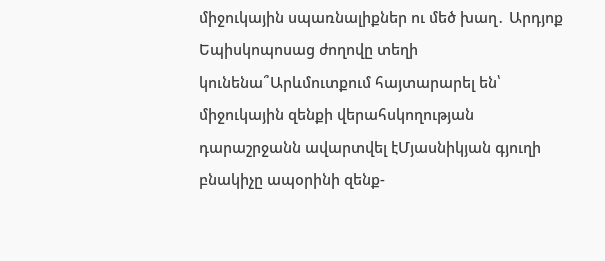միջուկային սպառնալիքներ ու մեծ խաղ․ Արդյոք Եպիսկոպոսաց ժողովը տեղի կունենա՞Արևմուտքում հայտարարել են՝ միջուկային զենքի վերահսկողության դարաշրջանն ավարտվել էՄյասնիկյան գյուղի բնակիչը ապօրինի զենք-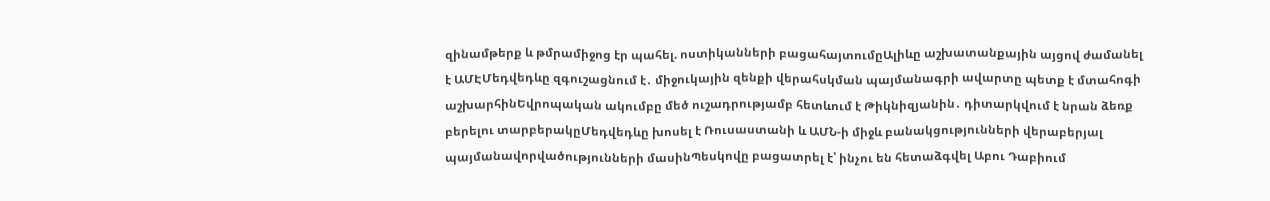զինամթերք և թմրամիջոց էր պահել. ոստիկանների բացահայտումըԱլիևը աշխատանքային այցով ժամանել է ԱՄԷՄեդվեդևը զգուշացնում է․ միջուկային զենքի վերահսկման պայմանագրի ավարտը պետք է մտահոգի աշխարհինԵվրոպական ակումբը մեծ ուշադրությամբ հետևում է Թիկնիզյանին․ դիտարկվում է նրան ձեռք բերելու տարբերակըՄեդվեդևը խոսել է Ռուսաստանի և ԱՄՆ-ի միջև բանակցությունների վերաբերյալ պայմանավորվածությունների մասինՊեսկովը բացատրել է՝ ինչու են հետաձգվել Աբու Դաբիում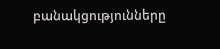բանակցությունները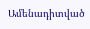Ամենադիտված